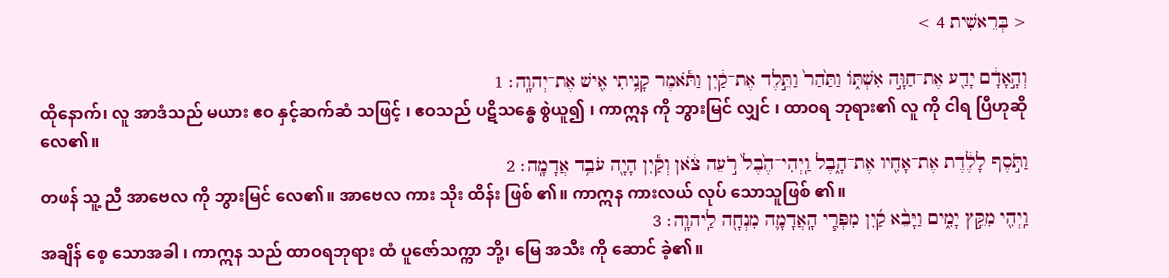< בְּרֵאשִׁית 4 >

וְהָ֣אָדָ֔ם יָדַ֖ע אֶת־חַוָּ֣ה אִשְׁתּ֑וֹ וַתַּ֙הַר֙ וַתֵּ֣לֶד אֶת־קַ֔יִן וַתֹּ֕אמֶר קָנִ֥יתִי אִ֖ישׁ אֶת־יְהוָֽה׃ 1
ထိုနောက်၊ လူ အာဒံသည် မယား ဧဝ နှင့်ဆက်ဆံ သဖြင့် ၊ ဧဝသည် ပဋိသန္ဓေ စွဲယူ၍ ၊ ကာဣန ကို ဘွားမြင် လျှင် ၊ ထာဝရ ဘုရား၏ လူ ကို ငါရ ပြီဟုဆို လေ၏။
וַתֹּ֣סֶף לָלֶ֔דֶת אֶת־אָחִ֖יו אֶת־הָ֑בֶל וַֽיְהִי־הֶ֙בֶל֙ רֹ֣עֵה צֹ֔אן וְקַ֕יִן הָיָ֖ה עֹבֵ֥ד אֲדָמָֽה׃ 2
တဖန် သူ့ ညီ အာဗေလ ကို ဘွားမြင် လေ၏။ အာဗေလ ကား သိုး ထိန်း ဖြစ် ၏။ ကာဣန ကားလယ် လုပ် သောသူဖြစ် ၏။
וַֽיְהִ֖י מִקֵּ֣ץ יָמִ֑ים וַיָּבֵ֨א קַ֜יִן מִפְּרִ֧י הָֽאֲדָמָ֛ה מִנְחָ֖ה לַֽיהוָֽה׃ 3
အချိန် စေ့ သောအခါ ၊ ကာဣန သည် ထာဝရဘုရား ထံ ပူဇော်သက္ကာ ဘို့၊ မြေ အသီး ကို ဆောင် ခဲ့၏။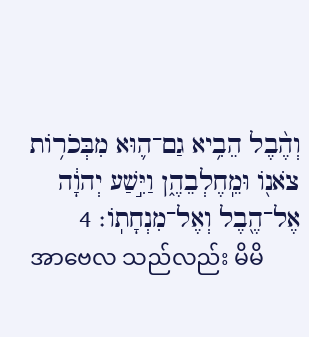וְהֶ֨בֶל הֵבִ֥יא גַם־ה֛וּא מִבְּכֹר֥וֹת צֹאנ֖וֹ וּמֵֽחֶלְבֵהֶ֑ן וַיִּ֣שַׁע יְהוָ֔ה אֶל־הֶ֖בֶל וְאֶל־מִנְחָתֽוֹ׃ 4
အာဗေလ သည်လည်း မိမိ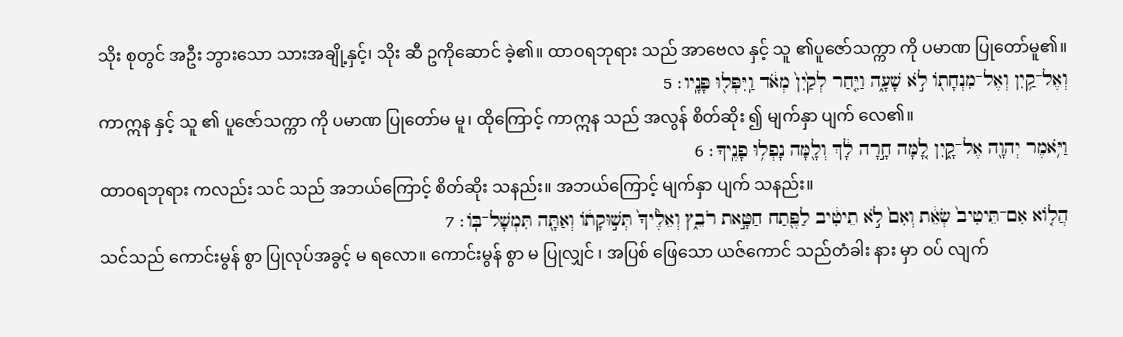သိုး စုတွင် အဦး ဘွားသော သားအချို့နှင့်၊ သိုး ဆီ ဥကိုဆောင် ခဲ့၏။ ထာဝရဘုရား သည် အာဗေလ နှင့် သူ ၏ပူဇော်သက္ကာ ကို ပမာဏ ပြုတော်မူ၏။
וְאֶל־קַ֥יִן וְאֶל־מִנְחָת֖וֹ לֹ֣א שָׁעָ֑ה וַיִּ֤חַר לְקַ֙יִן֙ מְאֹ֔ד וַֽיִּפְּל֖וּ פָּנָֽיו׃ 5
ကာဣန နှင့် သူ ၏ ပူဇော်သက္ကာ ကို ပမာဏ ပြုတော်မ မူ၊ ထိုကြောင့် ကာဣန သည် အလွန် စိတ်ဆိုး ၍ မျက်နှာ ပျက် လေ၏။
וַיֹּ֥אמֶר יְהוָ֖ה אֶל־קָ֑יִן לָ֚מָּה חָ֣רָה לָ֔ךְ וְלָ֖מָּה נָפְל֥וּ פָנֶֽיךָ׃ 6
ထာဝရဘုရား ကလည်း သင် သည် အဘယ်ကြောင့် စိတ်ဆိုး သနည်း။ အဘယ်ကြောင့် မျက်နှာ ပျက် သနည်း။
הֲל֤וֹא אִם־תֵּיטִיב֙ שְׂאֵ֔ת וְאִם֙ לֹ֣א תֵיטִ֔יב לַפֶּ֖תַח חַטָּ֣את רֹבֵ֑ץ וְאֵלֶ֙יךָ֙ תְּשׁ֣וּקָת֔וֹ וְאַתָּ֖ה תִּמְשָׁל־בּֽוֹ׃ 7
သင်သည် ကောင်းမွန် စွာ ပြုလုပ်အခွင့် မ ရလော။ ကောင်းမွန် စွာ မ ပြုလျှင် ၊ အပြစ် ဖြေသော ယဇ်ကောင် သည်တံခါး နား မှာ ဝပ် လျက်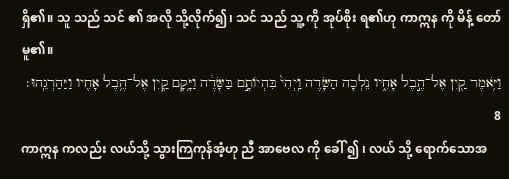ရှိ၏။ သူ သည် သင် ၏ အလို သို့လိုက်၍၊ သင် သည် သူ့ ကို အုပ်စိုး ရ၏ဟု ကာဣန ကို မိန့် တော်မူ၏။
וַיֹּ֥אמֶר קַ֖יִן אֶל־הֶ֣בֶל אָחִ֑יו נֵלְכָה הַשָּׂדֶה וַֽיְהִי֙ בִּהְיוֹתָ֣ם בַּשָּׂדֶ֔ה וַיָּ֥קָם קַ֛יִן אֶל־הֶ֥בֶל אָחִ֖יו וַיַּהַרְגֵֽהוּ׃ 8
ကာဣန ကလည်း လယ်သို့ သွားကြကုန်အံ့ဟု ညီ အာဗေလ ကို ခေါ် ၍ ၊ လယ် သို့ ရောက်သောအ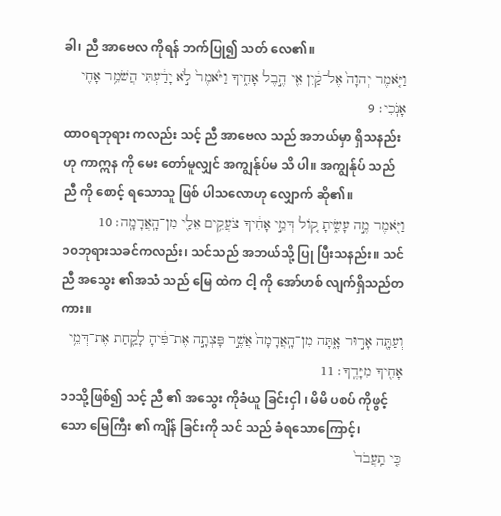ခါ၊ ညီ အာဗေလ ကိုရန် ဘက်ပြု၍ သတ် လေ၏။
וַיֹּ֤אמֶר יְהוָה֙ אֶל־קַ֔יִן אֵ֖י הֶ֣בֶל אָחִ֑יךָ וַיֹּ֙אמֶר֙ לֹ֣א יָדַ֔עְתִּי הֲשֹׁמֵ֥ר אָחִ֖י אָנֹֽכִי׃ 9
ထာဝရဘုရား ကလည်း သင့် ညီ အာဗေလ သည် အဘယ်မှာ ရှိသနည်းဟု ကာဣန ကို မေး တော်မူလျှင် အကျွန်ုပ်မ သိ ပါ။ အကျွန်ုပ် သည် ညီ ကို စောင့် ရသောသူ ဖြစ် ပါသလောဟု လျှောက် ဆို၏။
וַיֹּ֖אמֶר מֶ֣ה עָשִׂ֑יתָ ק֚וֹל דְּמֵ֣י אָחִ֔יךָ צֹעֲקִ֥ים אֵלַ֖י מִן־הָֽאֲדָמָֽה׃ 10
၁၀ဘုရားသခင်ကလည်း၊ သင်သည် အဘယ်သို့ ပြု ပြီးသနည်း။ သင် ညီ အသွေး ၏အသံ သည် မြေ ထဲက ငါ့ ကို အော်ဟစ် လျက်ရှိသည်တကား။
וְעַתָּ֖ה אָר֣וּר אָ֑תָּה מִן־הָֽאֲדָמָה֙ אֲשֶׁ֣ר פָּצְתָ֣ה אֶת־פִּ֔יהָ לָקַ֛חַת אֶת־דְּמֵ֥י אָחִ֖יךָ מִיָּדֶֽךָ׃ 11
၁၁သို့ဖြစ်၍ သင့် ညီ ၏ အသွေး ကိုခံယူ ခြင်းငှါ ၊ မိမိ ပစပ် ကိုဖွင့် သော မြေကြီး ၏ ကျိန် ခြင်းကို သင် သည် ခံရသောကြောင့်၊
כִּ֤י תַֽעֲבֹד֙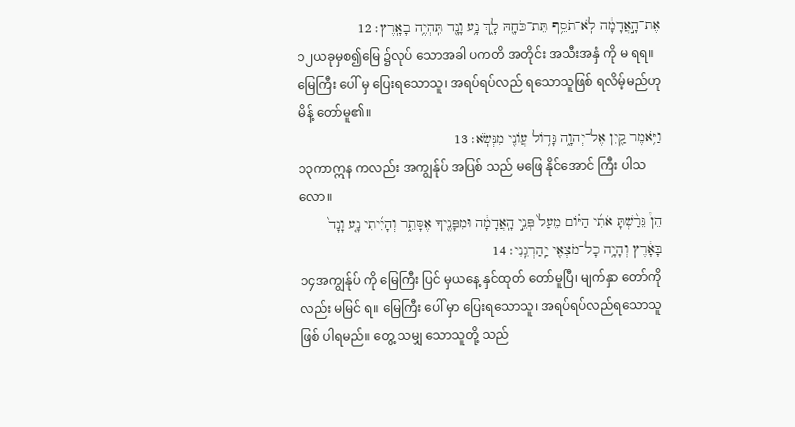אֶת־הָ֣אֲדָמָ֔ה לֹֽא־תֹסֵ֥ף תֵּת־כֹּחָ֖הּ לָ֑ךְ נָ֥ע וָנָ֖ד תִּֽהְיֶ֥ה בָאָֽרֶץ׃ 12
၁၂ယခုမှစ၍မြေ ၌လုပ် သောအခါ ပကတိ အတိုင်း အသီးအနှံ ကို မ ရရ။ မြေကြီး ပေါ် မှ ပြေးရသောသူ၊ အရပ်ရပ်လည် ရသောသူဖြစ် ရလိမ့်မည်ဟု မိန့် တော်မူ၏။
וַיֹּ֥אמֶר קַ֖יִן אֶל־יְהוָ֑ה גָּד֥וֹל עֲוֹנִ֖י מִנְּשֹֽׂא׃ 13
၁၃ကာဣန ကလည်း အကျွန်ုပ် အပြစ် သည် မဖြေ နိုင်အောင် ကြီး ပါသလော။
הֵן֩ גֵּרַ֨שְׁתָּ אֹתִ֜י הַיּ֗וֹם מֵעַל֙ פְּנֵ֣י הָֽאֲדָמָ֔ה וּמִפָּנֶ֖יךָ אֶסָּתֵ֑ר וְהָיִ֜יתִי נָ֤ע וָנָד֙ בָּאָ֔רֶץ וְהָיָ֥ה כָל־מֹצְאִ֖י יַֽהַרְגֵֽנִי׃ 14
၁၄အကျွန်ုပ် ကို မြေကြီး ပြင် မှယနေ့ နှင်ထုတ် တော်မူပြီ၊ မျက်နှာ တော်ကိုလည်း မမြင် ရ။ မြေကြီး ပေါ် မှာ ပြေးရသောသူ၊ အရပ်ရပ်လည်ရသောသူဖြစ် ပါရမည်။ တွေ့ သမျှ သောသူတို့ သည်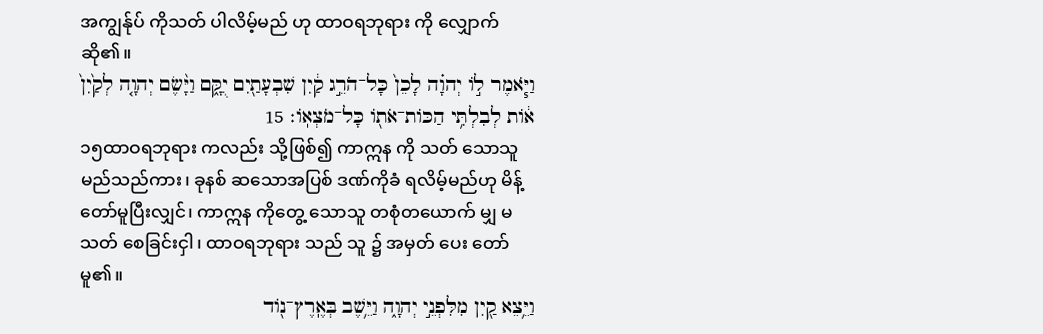အကျွန်ုပ် ကိုသတ် ပါလိမ့်မည် ဟု ထာဝရဘုရား ကို လျှောက် ဆို၏။
וַיֹּ֧אמֶר ל֣וֹ יְהוָ֗ה לָכֵן֙ כָּל־הֹרֵ֣ג קַ֔יִן שִׁבְעָתַ֖יִם יֻקָּ֑ם וַיָּ֨שֶׂם יְהוָ֤ה לְקַ֙יִן֙ א֔וֹת לְבִלְתִּ֥י הַכּוֹת־אֹת֖וֹ כָּל־מֹצְאֽוֹ׃ 15
၁၅ထာဝရဘုရား ကလည်း သို့ဖြစ်၍ ကာဣန ကို သတ် သောသူမည်သည်ကား၊ ခုနစ် ဆသောအပြစ် ဒဏ်ကိုခံ ရလိမ့်မည်ဟု မိန့် တော်မူပြီးလျှင်၊ ကာဣန ကိုတွေ့ သောသူ တစုံတယောက် မျှ မ သတ် စေခြင်းငှါ၊ ထာဝရဘုရား သည် သူ ၌ အမှတ် ပေး တော်မူ၏။
וַיֵּ֥צֵא קַ֖יִן מִלִּפְנֵ֣י יְהוָ֑ה וַיֵּ֥שֶׁב בְּאֶֽרֶץ־נ֖וֹד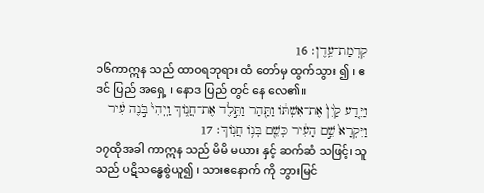קִדְמַת־עֵֽדֶן׃ 16
၁၆ကာဣန သည် ထာဝရဘုရား ထံ တော်မှ ထွက်သွား ၍ ၊ ဧဒင် ပြည် အရှေ့ ၊ နောဒ ပြည် တွင် နေ လေ၏။
וַיֵּ֤דַע קַ֙יִן֙ אֶת־אִשְׁתּ֔וֹ וַתַּ֖הַר וַתֵּ֣לֶד אֶת־חֲנ֑וֹךְ וַֽיְהִי֙ בֹּ֣נֶה עִ֔יר וַיִּקְרָא֙ שֵׁ֣ם הָעִ֔יר כְּשֵׁ֖ם בְּנ֥וֹ חֲנֽוֹךְ׃ 17
၁၇ထိုအခါ ကာဣန သည် မိမိ မယား နှင့် ဆက်ဆံ သဖြင့်၊ သူ သည် ပဋိသန္ဓေစွဲယူ၍ ၊ သားဧနောက် ကို ဘွားမြင်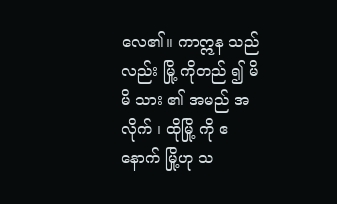လေ၏။ ကာဣန သည်လည်း မြို့ ကိုတည် ၍ မိမိ သား ၏ အမည် အလိုက် ၊ ထိုမြို့ ကို ဧနောက် မြို့ဟု သ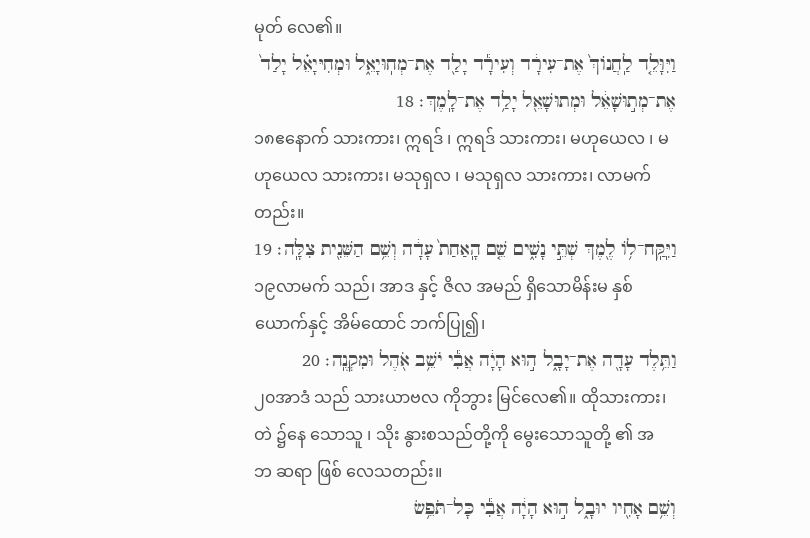မုတ် လေ၏။
וַיִּוָּלֵ֤ד לַֽחֲנוֹךְ֙ אֶת־עִירָ֔ד וְעִירָ֕ד יָלַ֖ד אֶת־מְחֽוּיָאֵ֑ל וּמְחִיּיָאֵ֗ל יָלַד֙ אֶת־מְת֣וּשָׁאֵ֔ל וּמְתוּשָׁאֵ֖ל יָלַ֥ד אֶת־לָֽמֶךְ׃ 18
၁၈ဧနောက် သားကား၊ ဣရဒ် ၊ ဣရဒ် သားကား၊ မဟုယေလ ၊ မဟုယေလ သားကား၊ မသုရှလ ၊ မသုရှလ သားကား၊ လာမက် တည်း။
וַיִּֽקַּֽח־ל֥וֹ לֶ֖מֶךְ שְׁתֵּ֣י נָשִׁ֑ים שֵׁ֤ם הָֽאַחַת֙ עָדָ֔ה וְשֵׁ֥ם הַשֵּׁנִ֖ית צִלָּֽה׃ 19
၁၉လာမက် သည်၊ အာဒ နှင့် ဇိလ အမည် ရှိသောမိန်းမ နှစ် ယောက်နှင့် အိမ်ထောင် ဘက်ပြု၍၊
וַתֵּ֥לֶד עָדָ֖ה אֶת־יָבָ֑ל ה֣וּא הָיָ֔ה אֲבִ֕י יֹשֵׁ֥ב אֹ֖הֶל וּמִקְנֶֽה׃ 20
၂၀အာဒံ သည် သားယာဗလ ကိုဘွား မြင်လေ၏။ ထိုသားကား၊ တဲ ၌နေ သောသူ ၊ သိုး နွားစသည်တို့ကို မွေးသောသူတို့ ၏ အဘ ဆရာ ဖြစ် လေသတည်း။
וְשֵׁ֥ם אָחִ֖יו יוּבָ֑ל ה֣וּא הָיָ֔ה אֲבִ֕י כָּל־תֹּפֵ֥שׂ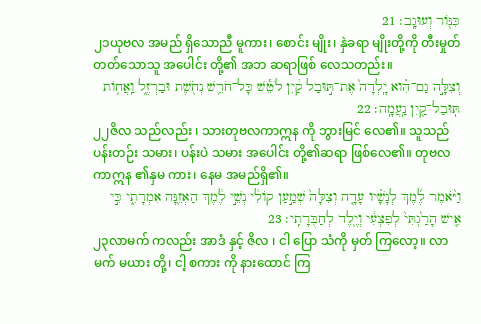כִּנּ֖וֹר וְעוּגָֽב׃ 21
၂၁ယုဗလ အမည် ရှိသောညီ မူကား၊ စောင်း မျိုး၊ နှဲခရာ မျိုးတို့ကို တီးမှုတ် တတ်သောသူ အပေါင်း တို့၏ အဘ ဆရာဖြစ် လေသတည်း။
וְצִלָּ֣ה גַם־הִ֗וא יָֽלְדָה֙ אֶת־תּ֣וּבַל קַ֔יִן לֹטֵ֕שׁ כָּל־חֹרֵ֥שׁ נְחֹ֖שֶׁת וּבַרְזֶ֑ל וַֽאֲח֥וֹת תּֽוּבַל־קַ֖יִן נַֽעֲמָֽה׃ 22
၂၂ဇိလ သည်လည်း ၊ သားတုဗလကာဣန ကို ဘွားမြင် လေ၏။ သူသည် ပန်းတဉ်း သမား၊ ပန်းပဲ သမား အပေါင်း တို့၏ဆရာ ဖြစ်လေ၏။ တုဗလကာဣန ၏နှမ ကား၊ နေမ အမည်ရှိ၏။
וַיֹּ֨אמֶר לֶ֜מֶךְ לְנָשָׁ֗יו עָדָ֤ה וְצִלָּה֙ שְׁמַ֣עַן קוֹלִ֔י נְשֵׁ֣י לֶ֔מֶךְ הַאְזֵ֖נָּה אִמְרָתִ֑י כִּ֣י אִ֤ישׁ הָרַ֙גְתִּי֙ לְפִצְעִ֔י וְיֶ֖לֶד לְחַבֻּרָתִֽי׃ 23
၂၃လာမက် ကလည်း အာဒံ နှင့် ဇိလ ၊ ငါ ပြော သံကို မှတ် ကြလော့။ လာမက် မယား တို့၊ ငါ့ စကား ကို နားထောင် ကြ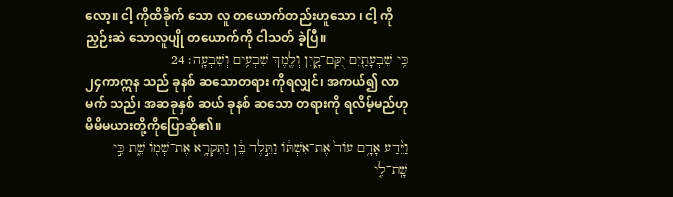လော့။ ငါ့ ကိုထိခိုက် သော လူ တယောက်တည်းဟူသော ၊ ငါ့ ကိုညှဉ်းဆဲ သောလူပျို တယောက်ကို ငါသတ် ခဲ့ပြီ။
כִּ֥י שִׁבְעָתַ֖יִם יֻקַּם־קָ֑יִן וְלֶ֖מֶךְ שִׁבְעִ֥ים וְשִׁבְעָֽה׃ 24
၂၄ကာဣန သည် ခုနစ် ဆသောတရား ကိုရလျှင်၊ အကယ်၍ လာမက် သည်၊ အဆခုနှစ် ဆယ် ခုနစ် ဆသော တရားကို ရလိမ့်မည်ဟု မိမိမယားတို့ကိုပြောဆို၏။
וַיֵּ֨דַע אָדָ֥ם עוֹד֙ אֶת־אִשְׁתּ֔וֹ וַתֵּ֣לֶד בֵּ֔ן וַתִּקְרָ֥א אֶת־שְׁמ֖וֹ שֵׁ֑ת כִּ֣י שָֽׁת־לִ֤י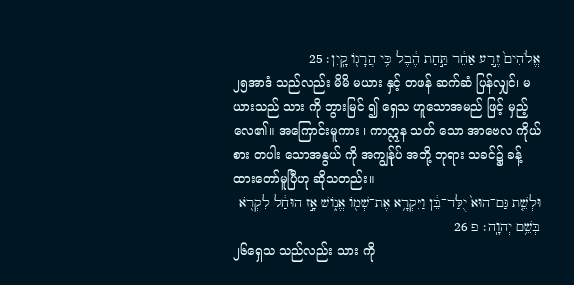אֱלֹהִים֙ זֶ֣רַע אַחֵ֔ר תַּ֣חַת הֶ֔בֶל כִּ֥י הֲרָג֖וֹ קָֽיִן׃ 25
၂၅အာဒံ သည်လည်း မိမိ မယား နှင့် တဖန် ဆက်ဆံ ပြန်လျှင်၊ မယားသည် သား ကို ဘွားမြင် ၍ ရှေသ ဟူသောအမည် ဖြင့် မှည့် လေ၏။ အကြောင်းမူကား ၊ ကာဣန သတ် သော အာဗေလ ကိုယ်စား တပါး သောအနွယ် ကို အကျွန်ုပ် အဘို့ ဘုရား သခင်၌ ခန့်ထားတော်မူပြီဟု ဆိုသတည်း။
וּלְשֵׁ֤ת גַּם־הוּא֙ יֻלַּד־בֵּ֔ן וַיִּקְרָ֥א אֶת־שְׁמ֖וֹ אֱנ֑וֹשׁ אָ֣ז הוּחַ֔ל לִקְרֹ֖א בְּשֵׁ֥ם יְהוָֽה׃ פ 26
၂၆ရှေသ သည်လည်း သား ကို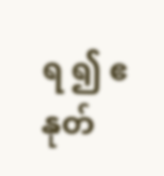ရ ၍ ဧနုတ်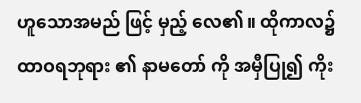ဟူသောအမည် ဖြင့် မှည့် လေ၏။ ထိုကာလ၌ ထာဝရဘုရား ၏ နာမတော် ကို အမှီပြု၍ ကိုး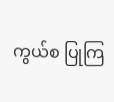ကွယ်စ ပြုကြ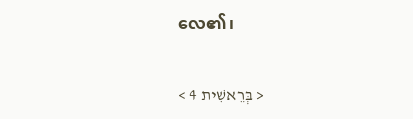လေ၏၊

< בְּרֵאשִׁית 4 >